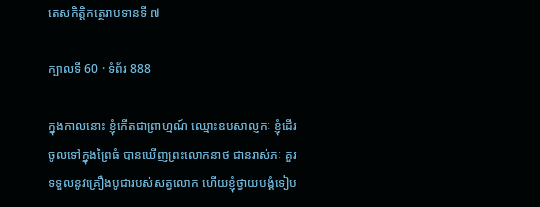តេសកិត្តិកត្ថេរាបទានទី ៧

ក្បាលទី 60 · ទំព័រ 888

ក្នុងកាលនោះ ខ្ញុំកើតជាព្រាហ្មណ៍ ឈ្មោះឧបសាល្ញកៈ ខ្ញុំដើរចូលទៅក្នុងព្រៃធំ បានឃើញព្រះលោកនាថ ជានរាស់ភៈ គួរទទួលនូវគ្រឿងបូជារបស់សត្វលោក ហើយខ្ញុំថ្វាយបង្គំទៀប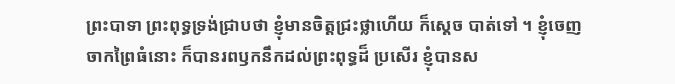ព្រះបាទា ព្រះពុទ្ធទ្រង់ជ្រាបថា ខ្ញុំមានចិត្តជ្រះថ្លាហើយ ក៏ស្តេច បាត់ទៅ ។ ខ្ញុំចេញចាកព្រៃធំនោះ ក៏បានរពឫកនឹកដល់ព្រះពុទ្ធដ៏ ប្រសើរ ខ្ញុំបានស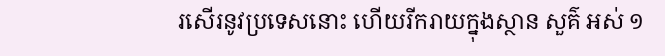រសើរនូវប្រទេសនោះ ហើយរីករាយក្នុងស្ថាន សួគ៌ អស់ ១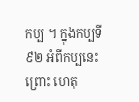កប្ប ។ ក្នុងកប្បទី ៩២ អំពីកប្បនេះ ព្រោះ ហេតុ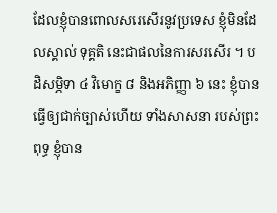ដែលខ្ញុំបានពោលសរេសើរនូវប្រទេស ខ្ញុំមិនដែលស្គាល់ ទុគ្គតិ នេះជាផលនៃការសរសើរ ។ បដិសម្ភិទា ៤ វិមោក្ខ ៨ និងអភិញ្ញា ៦ នេះ ខ្ញុំបានធ្វើឲ្យជាក់ច្បាស់ហើយ ទាំងសាសនា របស់ព្រះពុទ្ធ ខ្ញុំបាន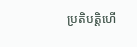ប្រតិបត្តិហើ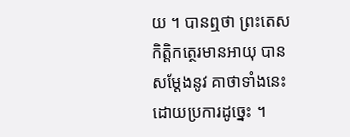យ ។ បានឮថា ព្រះតេសកិត្តិកត្ថេរមានអាយុ បានសម្តែងនូវ គាថាទាំងនេះ ដោយប្រការដូច្នេះ ។